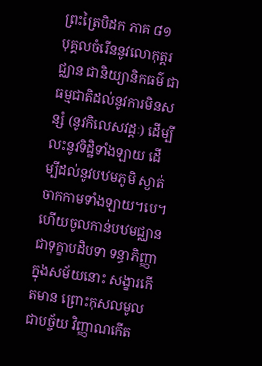ព្រះត្រៃបិដក ភាគ ៨១
បុគ្គលចំរើននូវលោកុត្តរជ្ឈាន ជានិយ្យានិកធម៌ ជាធម្មជាតិដល់នូវការមិនសន្សំ (នូវកិលេសវដ្តៈ) ដើម្បីលះនូវទិដ្ឋិទាំងឡាយ ដើម្បីដល់នូវបឋមភូមិ ស្ងាត់ចាកកាមទាំងឡាយ។បេ។ ហើយចូលកាន់បឋមជ្ឈាន ជាទុក្ខាបដិបទា ទន្ធាភិញ្ញា ក្នុងសម័យនោះ សង្ខារកើតមាន ព្រោះកុសលមូលជាបច្ច័យ វិញ្ញាណកើត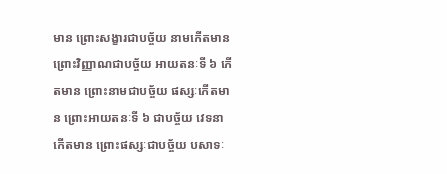មាន ព្រោះសង្ខារជាបច្ច័យ នាមកើតមាន ព្រោះវិញ្ញាណជាបច្ច័យ អាយតនៈទី ៦ កើតមាន ព្រោះនាមជាបច្ច័យ ផស្សៈកើតមាន ព្រោះអាយតនៈទី ៦ ជាបច្ច័យ វេទនាកើតមាន ព្រោះផស្សៈជាបច្ច័យ បសាទៈ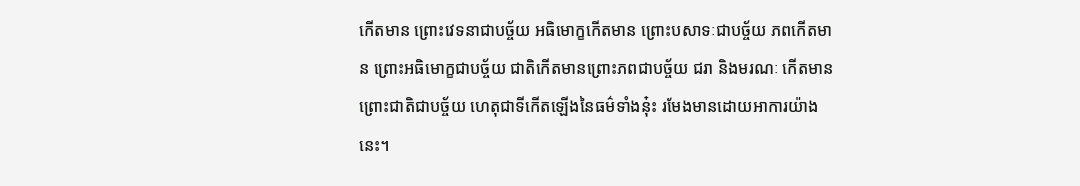កើតមាន ព្រោះវេទនាជាបច្ច័យ អធិមោក្ខកើតមាន ព្រោះបសាទៈជាបច្ច័យ ភពកើតមាន ព្រោះអធិមោក្ខជាបច្ច័យ ជាតិកើតមានព្រោះភពជាបច្ច័យ ជរា និងមរណៈ កើតមាន ព្រោះជាតិជាបច្ច័យ ហេតុជាទីកើតឡើងនៃធម៌ទាំងនុ៎ះ រមែងមានដោយអាការយ៉ាងនេះ។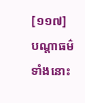[១១៧] បណ្តាធម៌ទាំងនោះ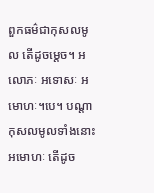ពួកធម៌ជាកុសលមូល តើដូចម្តេច។ អលោភៈ អទោសៈ អមោហៈ។បេ។ បណ្តាកុសលមូលទាំងនោះ អមោហៈ តើដូច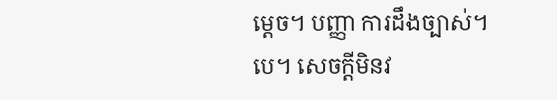ម្តេច។ បញ្ញា ការដឹងច្បាស់។បេ។ សេចក្តីមិនវ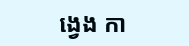ង្វេង កា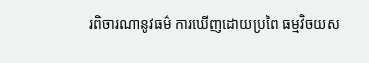រពិចារណានូវធម៌ ការឃើញដោយប្រពៃ ធម្មវិចយស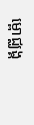ម្ពោជ្ឈង្គ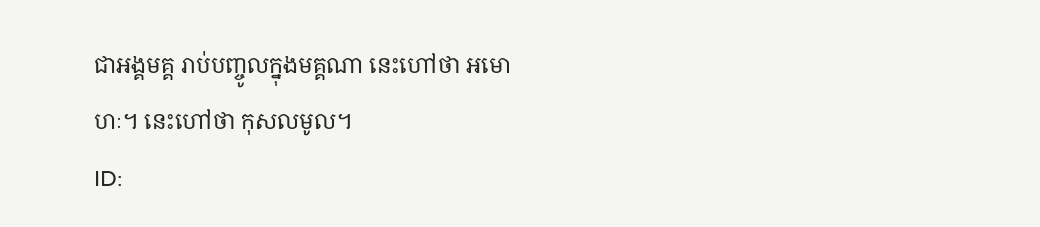ជាអង្គមគ្គ រាប់បញ្ចូលក្នុងមគ្គណា នេះហៅថា អមោហៈ។ នេះហៅថា កុសលមូល។
ID: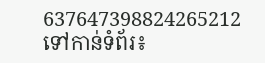637647398824265212
ទៅកាន់ទំព័រ៖